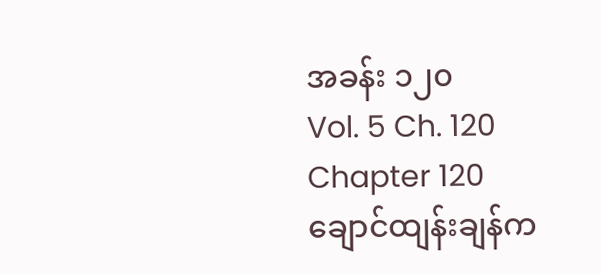အခန်း ၁၂၀
Vol. 5 Ch. 120
Chapter 120
ချောင်ထျန်းချန်က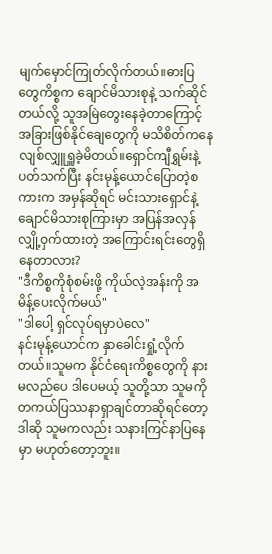မျက်မှောင်ကြုတ်လိုက်တယ်။ဓားပြတွေကိစ္စက ချောင်မိသားစုနဲ့ သက်ဆိုင်တယ်လို့ သူအမြဲတွေးနေခဲ့တာကြောင့် အခြားဖြစ်နိုင်ချေတွေကို မသိစိတ်ကနေ လျစ်လျှူရှူခဲ့မိတယ်။ရှောင်ကျီရွှမ်းနဲ့ပတ်သက်ပြီး နင်းမုန့်ယောင်ပြောတဲ့စကားက အမှန်ဆိုရင် မင်းသားရှောင်နဲ့ ချောင်မိသားစုကြားမှာ အပြန်အလှန် လျှို့ဝှက်ထားတဲ့ အကြောင်းရင်းတွေရှိနေတာလား?
"ဒီကိစ္စကိုစုံစမ်းဖို့ ကိုယ်လဲ့အန်းကို အမိန့်ပေးလိုက်မယ်"
"ဒါပေါ့ ရှင်လုပ်ရမှာပဲလေ"
နင်းမုန့်ယောင်က နှာခေါင်းရှုံ့လိုက်တယ်။သူမက နိုင်ငံရေးကိစ္စတွေကို နားမလည်ပေ ဒါပေမယ့် သူတို့သာ သူမကို တကယ်ပြဿနာရှာချင်တာဆိုရင်တော့ ဒါဆို သူမကလည်း သနားကြင်နာပြနေမှာ မဟုတ်တော့ဘူး။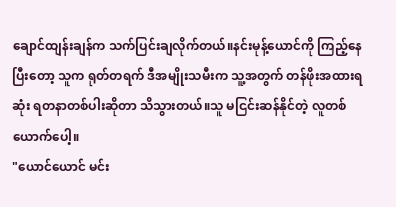ချောင်ထျန်းချန်က သက်ပြင်းချလိုက်တယ်။နင်းမုန့်ယောင်ကို ကြည့်နေပြီးတော့ သူက ရုတ်တရက် ဒီအမျိုးသမီးက သူ့အတွက် တန်ဖိုးအထားရဆုံး ရတနာတစ်ပါးဆိုတာ သိသွားတယ်။သူ မငြင်းဆန်နိုင်တဲ့ လူတစ်ယောက်ပေါ့။
"ယောင်ယောင် မင်း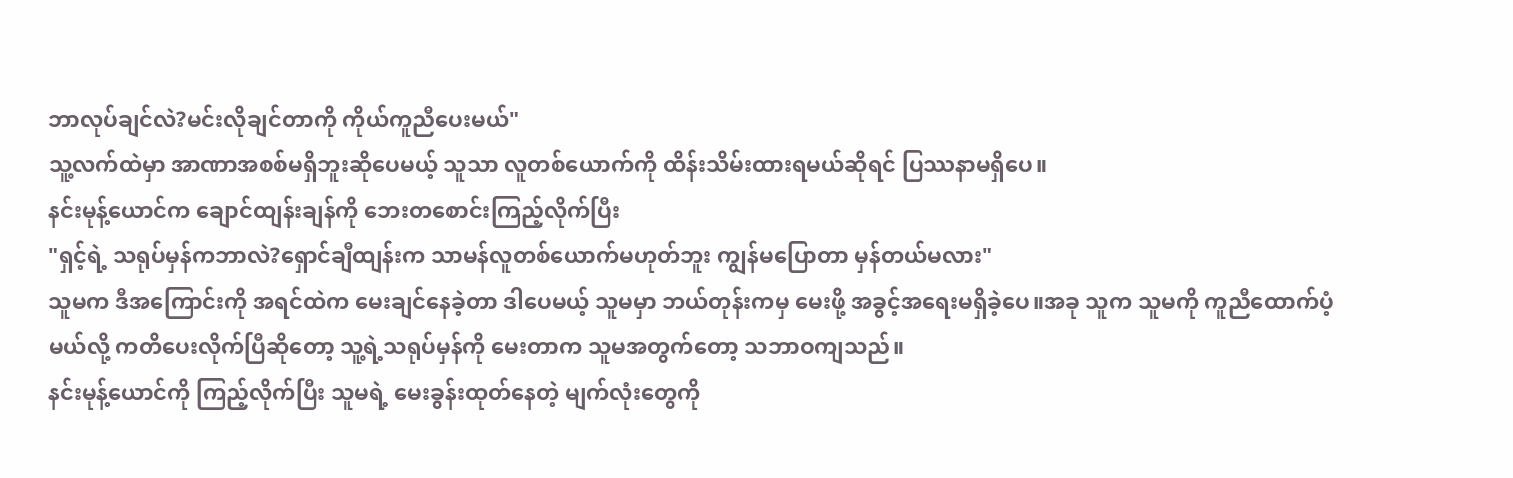ဘာလုပ်ချင်လဲ?မင်းလိုချင်တာကို ကိုယ်ကူညီပေးမယ်"
သူ့လက်ထဲမှာ အာဏာအစစ်မရှိဘူးဆိုပေမယ့် သူသာ လူတစ်ယောက်ကို ထိန်းသိမ်းထားရမယ်ဆိုရင် ပြဿနာမရှိပေ။
နင်းမုန့်ယောင်က ချောင်ထျန်းချန်ကို ဘေးတစောင်းကြည့်လိုက်ပြီး
"ရှင့်ရဲ့ သရုပ်မှန်ကဘာလဲ?ရှောင်ချီထျန်းက သာမန်လူတစ်ယောက်မဟုတ်ဘူး ကျွန်မပြောတာ မှန်တယ်မလား"
သူမက ဒီအကြောင်းကို အရင်ထဲက မေးချင်နေခဲ့တာ ဒါပေမယ့် သူမမှာ ဘယ်တုန်းကမှ မေးဖို့ အခွင့်အရေးမရှိခဲ့ပေ။အခု သူက သူမကို ကူညီထောက်ပံ့မယ်လို့ ကတိပေးလိုက်ပြီဆိုတော့ သူ့ရဲ့သရုပ်မှန်ကို မေးတာက သူမအတွက်တော့ သဘာဝကျသည်။
နင်းမုန့်ယောင်ကို ကြည့်လိုက်ပြီး သူမရဲ့ မေးခွန်းထုတ်နေတဲ့ မျက်လုံးတွေကို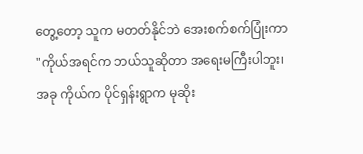တွေ့တော့ သူက မတတ်နိုင်ဘဲ အေးစက်စက်ပြုံးကာ
"ကိုယ်အရင်က ဘယ်သူဆိုတာ အရေးမကြီးပါဘူး၊အခု ကိုယ်က ပိုင်ရှန်းရွာက မုဆိုး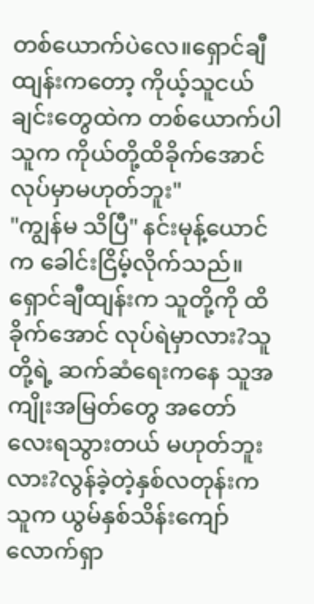တစ်ယောက်ပဲလေ။ရှောင်ချီထျန်းကတော့ ကိုယ့်သူငယ်ချင်းတွေထဲက တစ်ယောက်ပါ သူက ကိုယ်တို့ထိခိုက်အောင် လုပ်မှာမဟုတ်ဘူး"
"ကျွန်မ သိပြီ" နင်းမုန့်ယောင်က ခေါင်းငြိမ့်လိုက်သည်။
ရှောင်ချီထျန်းက သူတို့ကို ထိခိုက်အောင် လုပ်ရဲမှာလား?သူတို့ရဲ့ ဆက်ဆံရေးကနေ သူအကျိုးအမြတ်တွေ အတော်လေးရသွားတယ် မဟုတ်ဘူးလား?လွန်ခဲ့တဲ့နှစ်လတုန်းက သူက ယွမ်နှစ်သိန်းကျော်လောက်ရှာ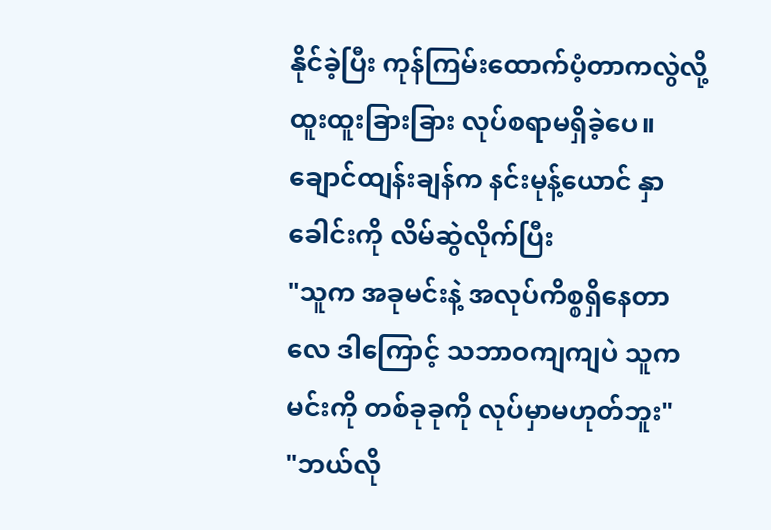နိုင်ခဲ့ပြီး ကုန်ကြမ်းထောက်ပံ့တာကလွဲလို့ ထူးထူးခြားခြား လုပ်စရာမရှိခဲ့ပေ။
ချောင်ထျန်းချန်က နင်းမုန့်ယောင် နှာခေါင်းကို လိမ်ဆွဲလိုက်ပြီး
"သူက အခုမင်းနဲ့ အလုပ်ကိစ္စရှိနေတာလေ ဒါကြောင့် သဘာဝကျကျပဲ သူက မင်းကို တစ်ခုခုကို လုပ်မှာမဟုတ်ဘူး"
"ဘယ်လို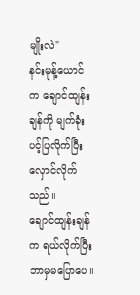မျိုးလဲ"
နင်းမုန့်ယောင်က ချောင်ထျန်းချန်ကို မျက်ခုံးပင့်ပြလိုက်ပြီး လှောင်လိုက်သည်။
ချောင်ထျန်းချန်က ရယ်လိုက်ပြီး ဘာမှမပြောပေ။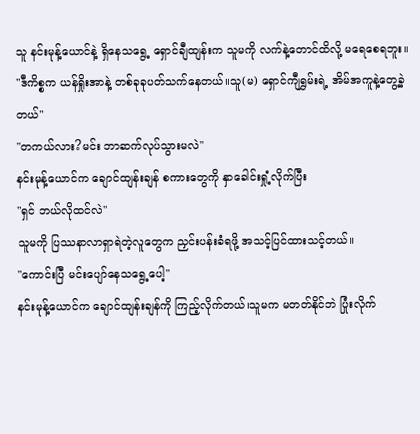သူ နင်းမုန့်ယောင်နဲ့ ရှိနေသရွေ့ ရှောင်ချီထျန်းက သူမကို လက်နဲ့တောင်ထိလို့ မရေစေရဘူး။
"ဒီကိစ္စက ယန်ရှိုးအာနဲ့ တစ်ခုခုပတ်သက်နေတယ်။သူ(မ) ရှောင်ကျီရွှမ်းရဲ့ အိမ်အကူနဲ့တွေ့ခဲ့တယ်"
"တကယ်လား?မင်း ဘာဆက်လုပ်သွားမလဲ"
နင်းမုန့်ယောင်က ချောင်ထျန်းချန် စကားတွေကို နှာခေါင်းရှုံ့လိုက်ပြီး
"ရှင် ဘယ်လိုထင်လဲ"
သူမကို ပြဿနာလာရှာရဲတဲ့လူတွေက ညှင်းပန်းခံရဖို့ အသင့်ပြင်ထားသင့်တယ်။
"ကောင်းပြီ မင်းပျော်နေသရွေ့ပေါ့"
နင်းမုန့်ယောင်က ချောင်ထျန်းချန်ကို ကြည့်လိုက်တယ်၊သူမက မတတ်နိုင်ဘဲ ပြုံးလိုက်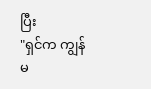ပြီး
"ရှင်က ကျွန်မ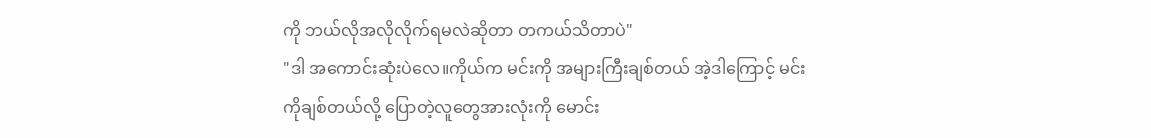ကို ဘယ်လိုအလိုလိုက်ရမလဲဆိုတာ တကယ်သိတာပဲ"
"ဒါ အကောင်းဆုံးပဲလေ။ကိုယ်က မင်းကို အများကြီးချစ်တယ် အဲ့ဒါကြောင့် မင်းကိုချစ်တယ်လို့ ပြောတဲ့လူတွေအားလုံးကို မောင်း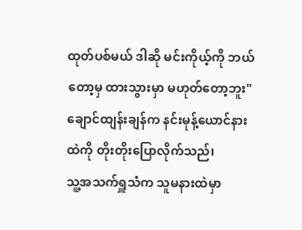ထုတ်ပစ်မယ် ဒါဆို မင်းကိုယ့်ကို ဘယ်တော့မှ ထားသွားမှာ မဟုတ်တော့ဘူး"
ချောင်ထျန်းချန်က နင်းမုန့်ယောင်နားထဲကို တိုးတိုးပြောလိုက်သည်၊
သူ့အသက်ရှူသံက သူမနားထဲမှာ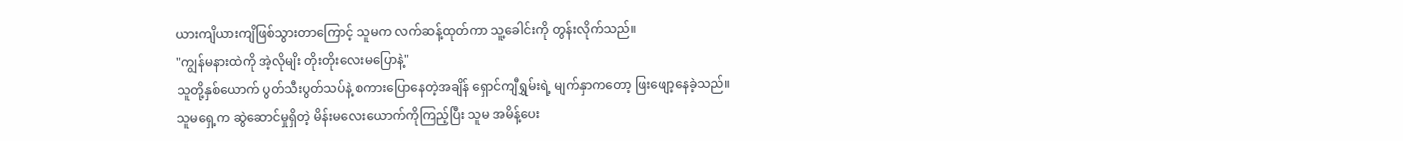ယားကျိယားကျိဖြစ်သွားတာကြောင့် သူမက လက်ဆန့်ထုတ်ကာ သူ့ခေါင်းကို တွန်းလိုက်သည်။
"ကျွန်မနားထဲကို အဲ့လိုမျိး တိုးတိုးလေးမပြောနဲ့"
သူတို့နှစ်ယောက် ပွတ်သီးပွတ်သပ်နဲ့ စကားပြောနေတဲ့အချိန် ရှောင်ကျီရွှမ်းရဲ့ မျက်နှာကတော့ ဖြးဖျော့နေခဲ့သည်။
သူမရှေ့က ဆွဲဆောင်မှုရှိတဲ့ မိန်းမလေးယောက်ကိုကြည့်ပြီး သူမ အမိန့်ပေး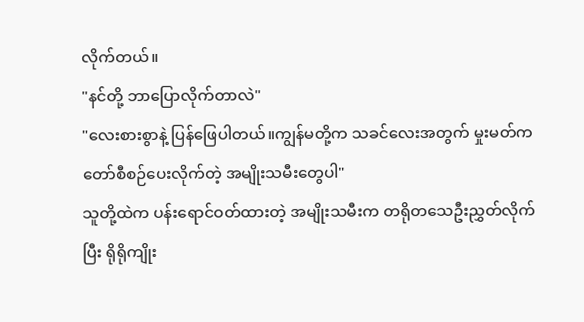လိုက်တယ်။
"နင်တို့ ဘာပြောလိုက်တာလဲ"
"လေးစားစွာနဲ့ ပြန်ဖြေပါတယ်။ကျွန်မတို့က သခင်လေးအတွက် မှုးမတ်ကတော်စီစဉ်ပေးလိုက်တဲ့ အမျိုးသမီးတွေပါ"
သူတို့ထဲက ပန်းရောင်ဝတ်ထားတဲ့ အမျိုးသမီးက တရိုတသေဦးညွှတ်လိုက်ပြီး ရိုရိုကျိုး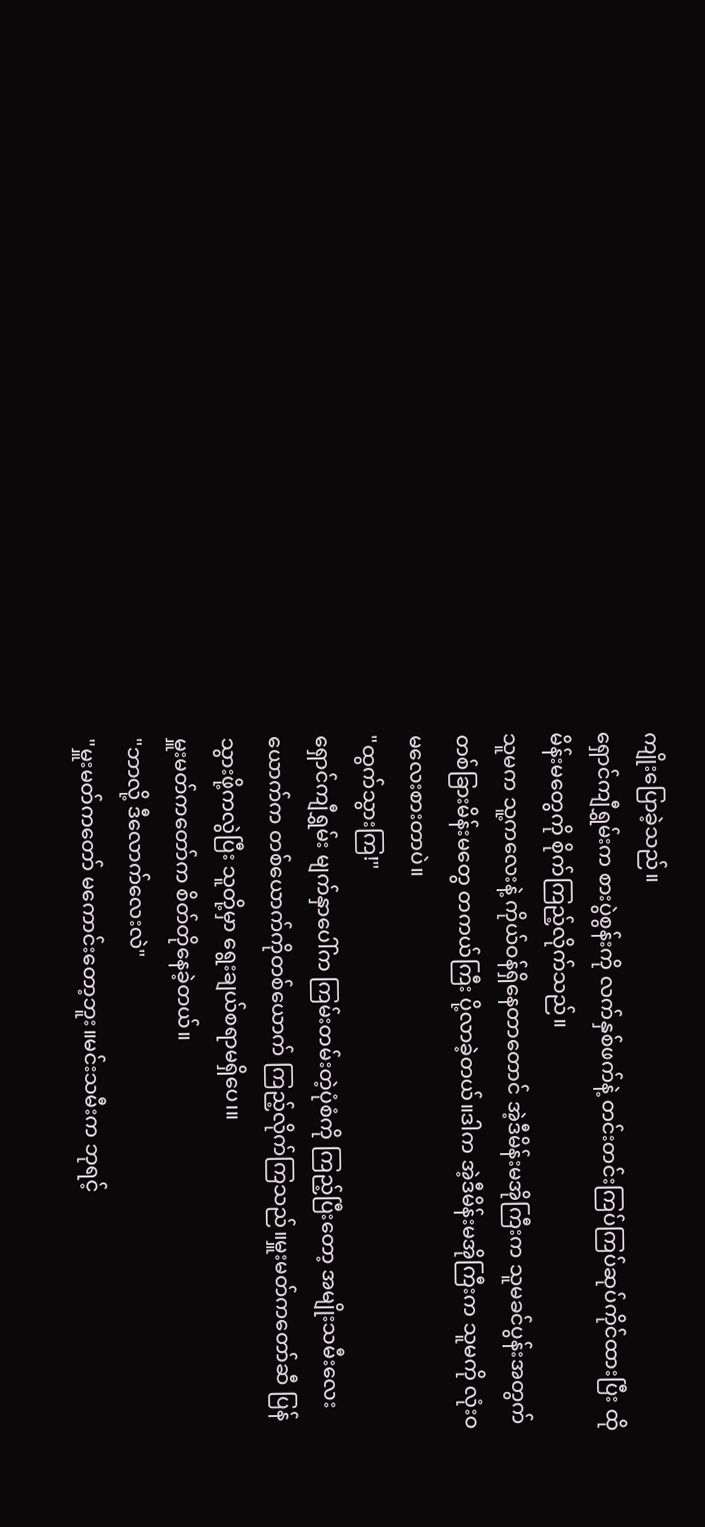ကျိုးပြောခဲ့သည်။
ရှောင်ကျီရွှမ်းက စားပွဲစွန်းကို လက်နှစ်ဖက်နဲ့ တင်းတင်းကြပ်ကြပ်ဆုပ်ကိုင်ထားပြီး ထိုမိန်းမတွေကို စိုက်ကြည့်လိုက်သည်။
သူမက သူ့ကလေးနဲ့ ကိုယ်ဝန်ရှိနေတာတောင် အဲ့ဒီမိန်းမအိုကြီးက သူမခင်ပွန်းအတွက် တစ်ခြားမိန်းမတွေ တကယ်ကြီး ပို့လာခဲ့တယ်။ဒါက အဲ့ဒီမိန်းမအိုကြီးက သူမကို လုံးဝ မလေးစားတာပဲ။
"ထွက်သွားကြ!"
ရှောင်ကျီရွှမ်း မျက်နှာပေါ်က ကြမ်းတမ်းတဲ့ပုံစံကို ကြည့်ပြီးတော့ အမျိုးသမီးလေးယောက်က တစ်ယောက်ကိုတစ်ယောက် ကြည့်လိုက်ကြသည်။မှူးမတ်ကတော်ဆီ ပြန်သွားဖို့ကလွဲပြီး သူတို့မှာ ရွေးချယ်စရာမရှိပေ၊။
မှူးမတ်ကတော်က စိတ်တိုနေခဲ့တယ်။
"ဘာလို့ ဒီလောက်လေးလဲ"
"မှူးမတ်ကတော် မကောင်းတော့ဘူး။မင်းသမီးက ဘုရင့်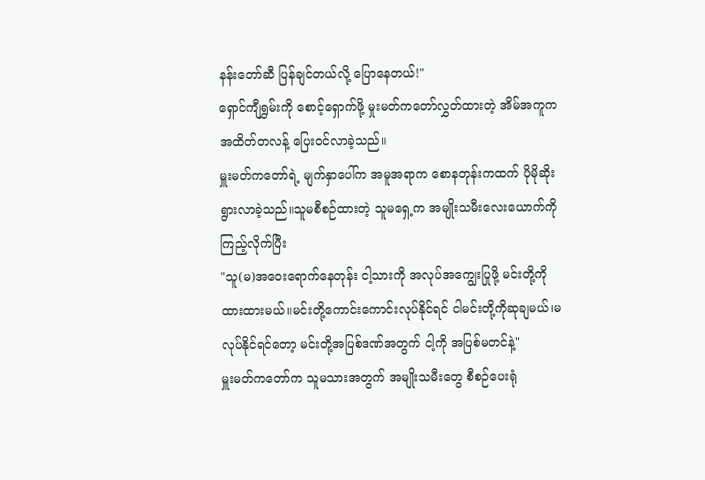နန်းတော်ဆီ ပြန်ချင်တယ်လို့ ပြောနေတယ်!"
ရှောင်ကျီရွှမ်းကို စောင့်ရှောက်ဖို့ မှုးမတ်ကတော်လွှတ်ထားတဲ့ အိမ်အကူက အထိတ်တလန့် ပြေးဝင်လာခဲ့သည်။
မှူးမတ်ကတော်ရဲ့ မျက်နှာပေါ်က အမူအရာက စောနတုန်းကထက် ပိုမိုဆိုးရွားလာခဲ့သည်။သူမစီစဉ်ထားတဲ့ သူမရှေ့က အမျိုးသမီးလေးယောက်ကို ကြည့်လိုက်ပြီး
"သူ(မ)အဝေးရောက်နေတုန်း ငါ့သားကို အလုပ်အကျွေးပြုဖို့ မင်းတို့ကို ထားထားမယ်။မင်းတို့ကောင်းကောင်းလုပ်နိုင်ရင် ငါမင်းတို့ကိုဆုချမယ်၊မလုပ်နိုင်ရင်တော့ မင်းတို့အပြစ်ဒဏ်အတွက် ငါ့ကို အပြစ်မတင်နဲ့"
မှူးမတ်ကတော်က သူမသားအတွက် အမျိုးသမီးတွေ စီစဉ်ပေးရုံ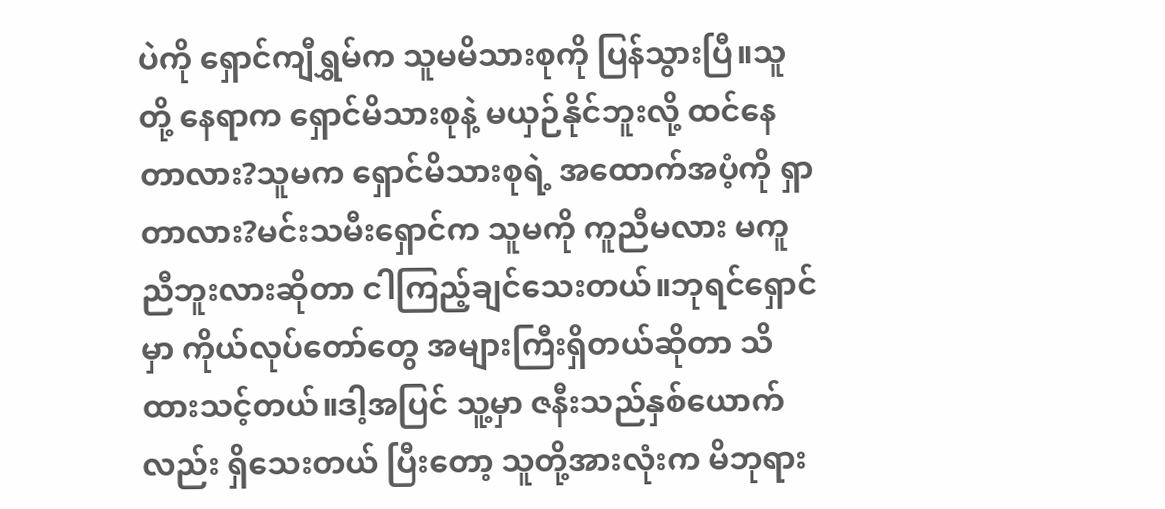ပဲကို ရှောင်ကျီရွှမ်က သူမမိသားစုကို ပြန်သွားပြီ။သူတို့ နေရာက ရှောင်မိသားစုနဲ့ မယှဉ်နိုင်ဘူးလို့ ထင်နေတာလား?သူမက ရှောင်မိသားစုရဲ့ အထောက်အပံ့ကို ရှာတာလား?မင်းသမီးရှောင်က သူမကို ကူညီမလား မကူညီဘူးလားဆိုတာ ငါကြည့်ချင်သေးတယ်။ဘုရင်ရှောင်မှာ ကိုယ်လုပ်တော်တွေ အများကြီးရှိတယ်ဆိုတာ သိထားသင့်တယ်။ဒါ့အပြင် သူ့မှာ ဇနီးသည်နှစ်ယောက်လည်း ရှိသေးတယ် ပြီးတော့ သူတို့အားလုံးက မိဘုရား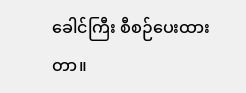ခေါင်ကြီး စီစဉ်ပေးထားတာ။